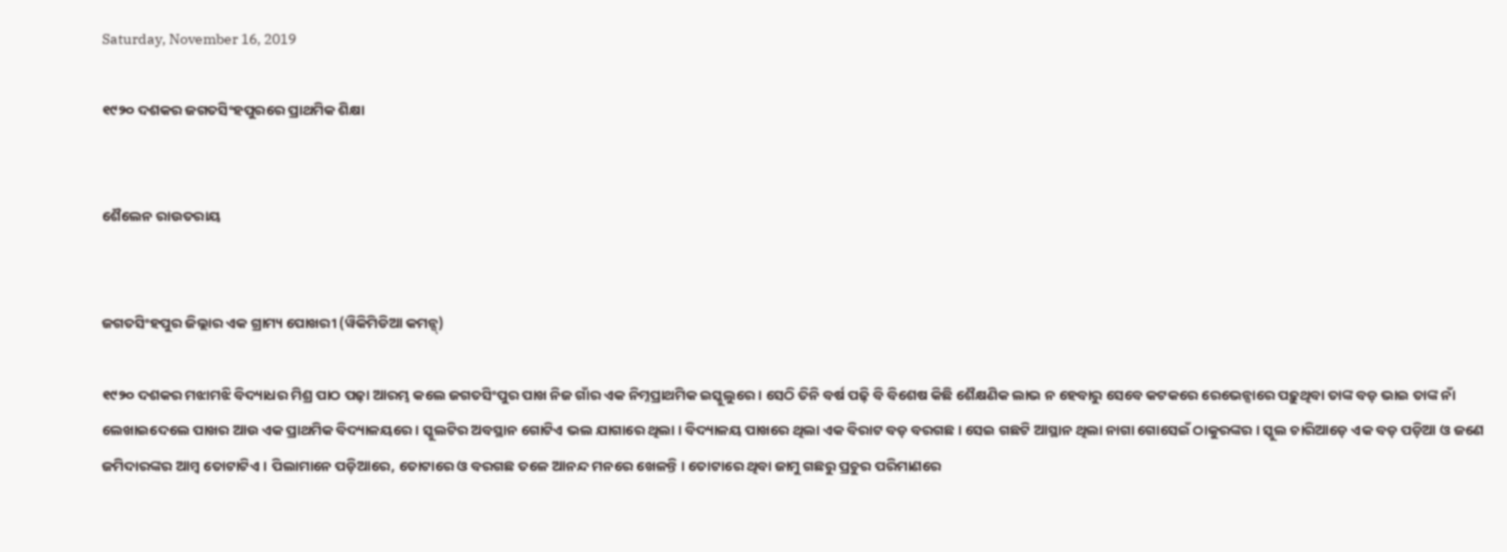Saturday, November 16, 2019

୧୯୨୦ ଦଶକର ଜଗତସିଂହପୁରରେ ପ୍ରାଥମିକ ଶିକ୍ଷା


ଶୈଲେନ ରାଉତରାୟ


ଜଗତସିଂହପୁର ଜିଲ୍ଲାର ଏକ ଗ୍ରାମ୍ୟ ପୋଖରୀ (ୱିକିମିଡିଆ କମନ୍ସ୍)

୧୯୨୦ ଦଶକର ମଝାମଝି ବିଦ୍ୟାଧର ମିଶ୍ର ପାଠ ପଢ଼ା ଆରମ୍ଭ କଲେ ଜଗତସିଂପୁର ପାଖ ନିଜ ଗାଁର ଏକ ନିମ୍ନପ୍ରାଥମିକ ଇସ୍କୁଲୁରେ । ସେଠି ତିନି ବର୍ଷ ପଢ଼ି ବି ବିଶେଷ କିଛି ଶୈକ୍ଷଣିକ ଲାଭ ନ ହେବାରୁ ସେବେ କଟକରେ ରେଭେନ୍ସାରେ ପଢ଼ୁଥିବା ତାଙ୍କ ବଡ଼ ଭାଇ ତାଙ୍କ ନାଁ ଲେଖାଇଦେଲେ ପାଖର ଆଉ ଏକ ପ୍ରାଥମିକ ବିଦ୍ୟାଳୟରେ । ସ୍କୁଲଟିର ଅବସ୍ଥାନ ଗୋଟିଏ ଭଲ ଯାଗାରେ ଥିଲା । ବିଦ୍ୟାଳୟ ପାଖରେ ଥିଲା ଏକ ବିରାଟ ବଡ଼ ବରଗଛ । ସେଇ ଗଛଟି ଆସ୍ଥାନ ଥିଲା ନାଗା ଗୋସେଇଁ ଠାକୁରଙ୍କର । ସ୍କୁଲ ଚାରିଆଡ଼େ ଏକ ବଡ଼ ପଡ଼ିଆ ଓ ଜଣେ ଜମିଦାରଙ୍କର ଆମ୍ବ ତୋଟାଟିଏ । ପିଲାମାନେ ପଡ଼ିଆରେ, ତୋଟାରେ ଓ ବରଗଛ ତଳେ ଆନନ୍ଦ ମନରେ ଖେଳନ୍ତି । ତୋଟାରେ ଥିବା ଜାମୁ ଗଛରୁ ପ୍ରଚୁର ପରିମାଣରେ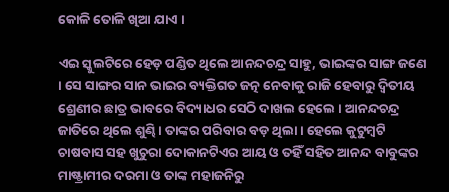କୋଳି ତୋଳି ଖିଆ ଯାଏ ।

ଏଇ ସ୍କୁଲଟିରେ ହେଡ଼ ପଣ୍ଡିତ ଥିଲେ ଆନନ୍ଦଚନ୍ଦ୍ର ସାହୁ, ଭାଇଙ୍କର ସାଙ୍ଗ ଜଣେ । ସେ ସାଙ୍ଗର ସାନ ଭାଇର ବ୍ୟକ୍ତିଗତ ଜତ୍ନ ନେବାକୁ ରାଜି ହେବାରୁ ଦ୍ୱିତୀୟ ଶ୍ରେଣୀର ଛାତ୍ର ଭାବରେ ବିଦ୍ୟାଧର ସେଠି ଦାଖଲ ହେଲେ । ଆନନ୍ଦଚନ୍ଦ୍ର ଜାତିରେ ଥିଲେ ଶୁଣ୍ଢି । ତାଙ୍କର ପରିବାର ବଡ଼ ଥିଲା । ହେଲେ କୁଟୁମ୍ବଟି ଚାଷବାସ ସହ ଖୁଚୁରା ଦୋକାନଟିଏର ଆୟ ଓ ତହିଁ ସହିତ ଆନନ୍ଦ ବାବୁଙ୍କର ମାଷ୍ଟ୍ରାମୀର ଦରମା ଓ ତାଙ୍କ ମହାଜନିରୁ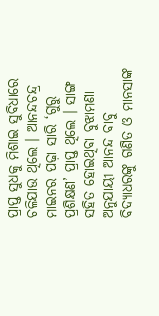ପ୍ରାପ୍ତ ସୁଧକୁ ମିଶାଇ ସୁବିଧାରେ ଚଳିଯାଉ ଥିଲେ । ଆନନ୍ଦଚନ୍ଦ୍ର ମାଇନର ପଢ଼ା ସାରି ‘ଗୁରୁ ପ୍ରଶିକ୍ଷଣ’ ପ୍ରାପ୍ତ ଥିଲେ । ସାଙ୍ଗ ସହିତ ହୋଇଥିବା ବୁଝାମଣା ଅନୁଯାୟୀ ଆନନ୍ଦ ବାବୁ ବିଦ୍ୟାଧରଙ୍କୁ ଗଣିତ ଓ ମାନସାଙ୍କ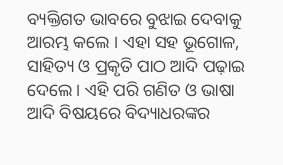ବ୍ୟକ୍ତିଗତ ଭାବରେ ବୁଝାଇ ଦେବାକୁ ଆରମ୍ଭ କଲେ । ଏହା ସହ ଭୂଗୋଳ, ସାହିତ୍ୟ ଓ ପ୍ରକୃତି ପାଠ ଆଦି ପଢ଼ାଇ ଦେଲେ । ଏହି ପରି ଗଣିତ ଓ ଭାଷା ଆଦି ବିଷୟରେ ବିଦ୍ୟାଧରଙ୍କର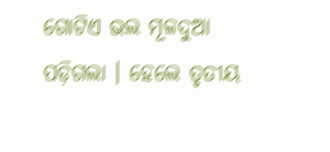ଗୋଟିଏ ଭଲ ମୂଳଦୁଆ ପଡ଼ିଗଲା । ହେଲେ ତୃତୀୟ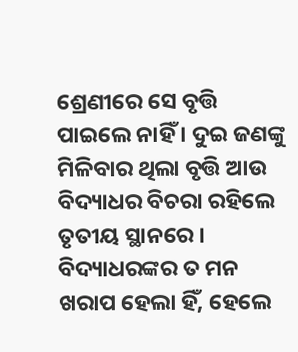ଶ୍ରେଣୀରେ ସେ ବୃତ୍ତି ପାଇଲେ ନାହିଁ । ଦୁଇ ଜଣଙ୍କୁ ମିଳିବାର ଥିଲା ବୃତ୍ତି ଆଉ ବିଦ୍ୟାଧର ବିଚରା ରହିଲେ ତୃତୀୟ ସ୍ଥାନରେ । ବିଦ୍ୟାଧରଙ୍କର ତ ମନ ଖରାପ ହେଲା ହିଁ, ହେଲେ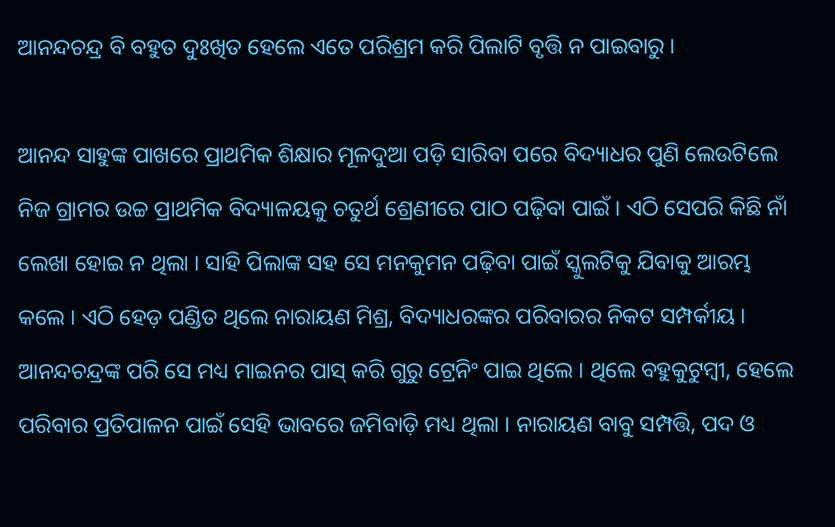ଆନନ୍ଦଚନ୍ଦ୍ର ବି ବହୁତ ଦୁଃଖିତ ହେଲେ ଏତେ ପରିଶ୍ରମ କରି ପିଲାଟି ବୃତ୍ତି ନ ପାଇବାରୁ ।

ଆନନ୍ଦ ସାହୁଙ୍କ ପାଖରେ ପ୍ରାଥମିକ ଶିକ୍ଷାର ମୂଳଦୁଆ ପଡ଼ି ସାରିବା ପରେ ବିଦ୍ୟାଧର ପୁଣି ଲେଉଟିଲେ ନିଜ ଗ୍ରାମର ଉଚ୍ଚ ପ୍ରାଥମିକ ବିଦ୍ୟାଳୟକୁ ଚତୁର୍ଥ ଶ୍ରେଣୀରେ ପାଠ ପଢ଼ିବା ପାଇଁ । ଏଠି ସେପରି କିଛି ନାଁ ଲେଖା ହୋଇ ନ ଥିଲା । ସାହି ପିଲାଙ୍କ ସହ ସେ ମନକୁମନ ପଢ଼ିବା ପାଇଁ ସ୍କୁଲଟିକୁ ଯିବାକୁ ଆରମ୍ଭ କଲେ । ଏଠି ହେଡ଼ ପଣ୍ଡିତ ଥିଲେ ନାରାୟଣ ମିଶ୍ର, ବିଦ୍ୟାଧରଙ୍କର ପରିବାରର ନିକଟ ସମ୍ପର୍କୀୟ । ଆନନ୍ଦଚନ୍ଦ୍ରଙ୍କ ପରି ସେ ମଧ୍ୟ ମାଇନର ପାସ୍ କରି ଗୁରୁ ଟ୍ରେନିଂ ପାଇ ଥିଲେ । ଥିଲେ ବହୁକୁଟୁମ୍ବୀ, ହେଲେ ପରିବାର ପ୍ରତିପାଳନ ପାଇଁ ସେହି ଭାବରେ ଜମିବାଡ଼ି ମଧ୍ୟ ଥିଲା । ନାରାୟଣ ବାବୁ ସମ୍ପତ୍ତି, ପଦ ଓ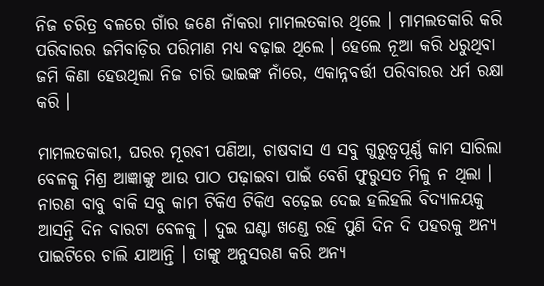ନିଜ ଚରିତ୍ର ବଳରେ ଗାଁର ଜଣେ ନାଁକରା ମାମଲତକାର ଥିଲେ । ମାମଲତକାରି କରି ପରିବାରର ଜମିବାଡ଼ିର ପରିମାଣ ମଧ୍ୟ ବଢ଼ାଇ ଥିଲେ । ହେଲେ ନୂଆ କରି ଧରୁଥିବା ଜମି କିଣା ହେଉଥିଲା ନିଜ ଚାରି ଭାଇଙ୍କ ନାଁରେ, ଏକାନ୍ନବର୍ତ୍ତୀ ପରିବାରର ଧର୍ମ ରକ୍ଷା କରି ।

ମାମଲତକାରୀ, ଘରର ମୂରବୀ ପଣିଆ, ଚାଷବାସ ଏ ସବୁ ଗୁରୁତ୍ୱପୂର୍ଣ୍ଣ କାମ ସାରିଲା ବେଳକୁ ମିଶ୍ର ଆଜ୍ଞାଙ୍କୁ ଆଉ ପାଠ ପଢ଼ାଇବା ପାଇଁ ବେଶି ଫୁରୁସତ ମିଳୁ ନ ଥିଲା । ନାରଣ ବାବୁ ବାକି ସବୁ କାମ ଟିକିଏ ଟିକିଏ ବଢ଼େଇ ଦେଇ ହଲିହଲି ବିଦ୍ୟାଳୟକୁ ଆସନ୍ତି ଦିନ ବାରଟା ବେଳକୁ । ଦୁଇ ଘଣ୍ଟା ଖଣ୍ଡେ ରହି ପୁଣି ଦିନ ଦି ପହରକୁ ଅନ୍ୟ ପାଇଟିରେ ଚାଲି ଯାଆନ୍ତି । ତାଙ୍କୁ ଅନୁସରଣ କରି ଅନ୍ୟ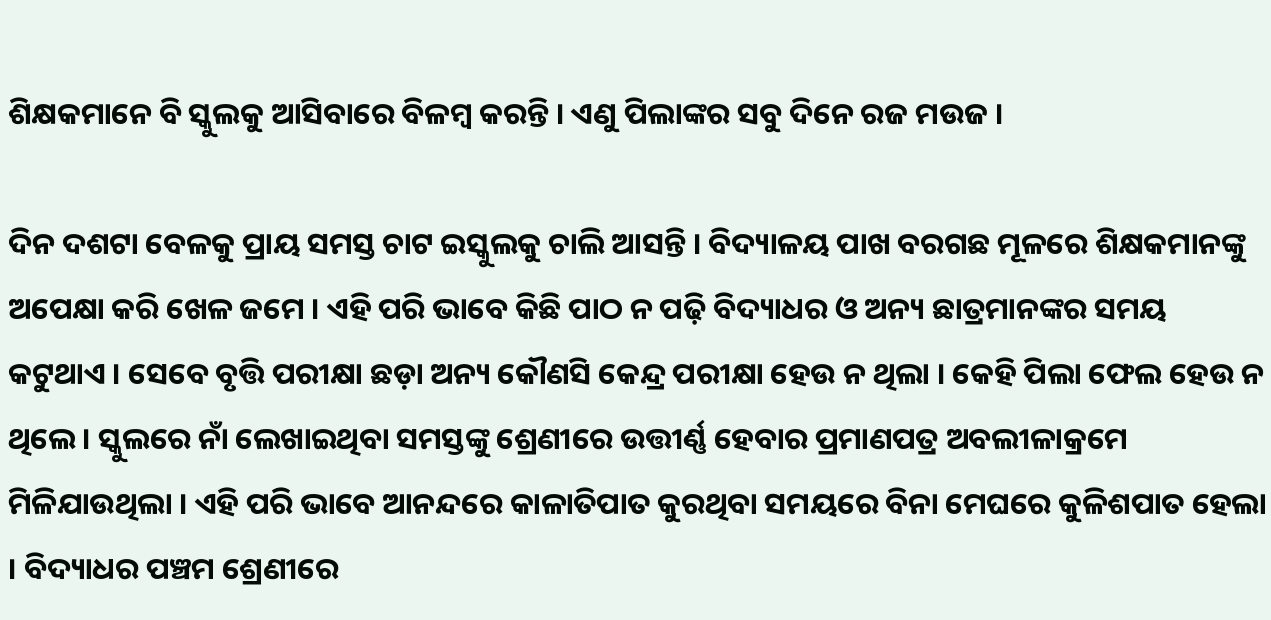ଶିକ୍ଷକମାନେ ବି ସ୍କୁଲକୁ ଆସିବାରେ ବିଳମ୍ବ କରନ୍ତି । ଏଣୁ ପିଲାଙ୍କର ସବୁ ଦିନେ ରଜ ମଉଜ ।

ଦିନ ଦଶଟା ବେଳକୁ ପ୍ରାୟ ସମସ୍ତ ଚାଟ ଇସ୍କୁଲକୁ ଚାଲି ଆସନ୍ତି । ବିଦ୍ୟାଳୟ ପାଖ ବରଗଛ ମୂଳରେ ଶିକ୍ଷକମାନଙ୍କୁ ଅପେକ୍ଷା କରି ଖେଳ ଜମେ । ଏହି ପରି ଭାବେ କିଛି ପାଠ ନ ପଢ଼ି ବିଦ୍ୟାଧର ଓ ଅନ୍ୟ ଛାତ୍ରମାନଙ୍କର ସମୟ କଟୁଥାଏ । ସେବେ ବୃତ୍ତି ପରୀକ୍ଷା ଛଡ଼ା ଅନ୍ୟ କୌଣସି କେନ୍ଦ୍ର ପରୀକ୍ଷା ହେଉ ନ ଥିଲା । କେହି ପିଲା ଫେଲ ହେଉ ନ ଥିଲେ । ସ୍କୁଲରେ ନାଁ ଲେଖାଇଥିବା ସମସ୍ତଙ୍କୁ ଶ୍ରେଣୀରେ ଉତ୍ତୀର୍ଣ୍ଣ ହେବାର ପ୍ରମାଣପତ୍ର ଅବଲୀଳାକ୍ରମେ ମିଳିଯାଉଥିଲା । ଏହି ପରି ଭାବେ ଆନନ୍ଦରେ କାଳାତିପାତ କୁରଥିବା ସମୟରେ ବିନା ମେଘରେ କୁଳିଶପାତ ହେଲା । ବିଦ୍ୟାଧର ପଞ୍ଚମ ଶ୍ରେଣୀରେ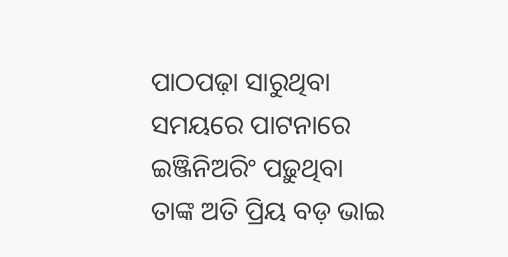ପାଠପଢ଼ା ସାରୁଥିବା ସମୟରେ ପାଟନାରେ ଇଞ୍ଜିନିଅରିଂ ପଢ଼ୁଥିବା ତାଙ୍କ ଅତି ପ୍ରିୟ ବଡ଼ ଭାଇ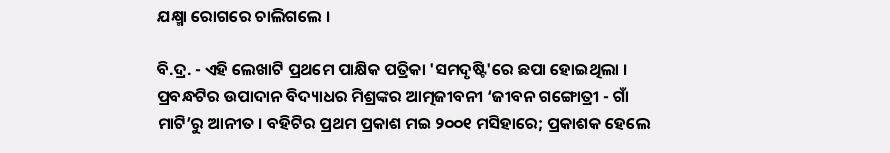ଯକ୍ଷ୍ମା ରୋଗରେ ଚାଲିଗଲେ ।

ବି.ଦ୍ର. - ଏହି ଲେଖାଟି ପ୍ରଥମେ ପାକ୍ଷିକ ପତ୍ରିକା 'ସମଦୃଷ୍ଟି'ରେ ଛପା ହୋଇଥିଲା । ପ୍ରବନ୍ଧଟିର ଉପାଦାନ ବିଦ୍ୟାଧର ମିଶ୍ରଙ୍କର ଆତ୍ମଜୀବନୀ ‘ଜୀବନ ଗଙ୍ଗୋତ୍ରୀ - ଗାଁ ମାଟି’ରୁ ଆନୀତ । ବହିଟିର ପ୍ରଥମ ପ୍ରକାଶ ମଇ ୨୦୦୧ ମସିହାରେ; ପ୍ରକାଶକ ହେଲେ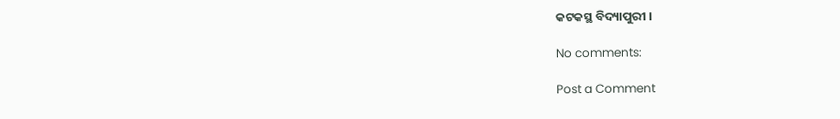କଟକସ୍ଥ ବିଦ୍ୟାପୁରୀ ।

No comments:

Post a Comment